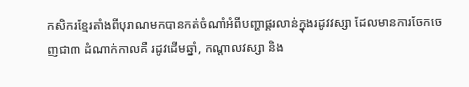កសិករខ្មែរតាំងពីបុរាណមកបានកត់ចំណាំអំពីបញ្ហាផ្គរលាន់ក្នុងរដូវវស្សា ដែលមានការចែកចេញជា៣ ដំណាក់កាលគឺ រដូវដើមឆ្នាំ, កណ្តាលវស្សា និង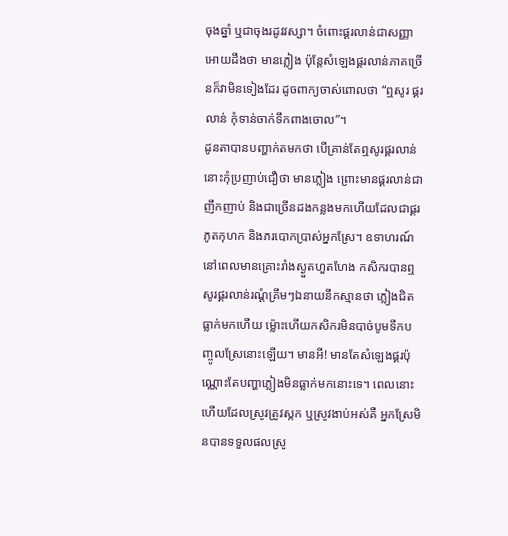ចុងឆ្នាំ ឬជាចុងរដូវវស្សា។ ចំពោះផ្គរលាន់ជាសញ្ញា អោយដឹងថា មានភ្លៀង ប៉ុន្តែសំឡេងផ្គរលាន់ភាគច្រើនក៏វាមិនទៀងដែរ ដូចពាក្យចាស់ពោលថា “ឮសូរ ផ្គរលាន់ កុំទាន់ចាក់ទឹកពាងចោល”។
ដូនតាបានបញ្ហាក់តមកថា បើគ្រាន់តែឮសូរផ្គរលាន់នោះកុំប្រញាប់ជឿថា មានភ្លៀង ព្រោះមានផ្គរលាន់ជាញឹកញាប់ និងជាច្រើនដងកន្លងមកហើយដែលជាផ្គរភូតកុហក និងភរបោកប្រាស់អ្នកស្រែ។ ឧទាហរណ៍ នៅពេលមានគ្រោះរាំងស្ងួតហួតហែង កសិករបានឮសូរផ្គរលាន់រណ្តំគ្រឹមៗឯនាយនឹកស្មានថា ភ្លៀងជិតធ្លាក់មកហើយ ម៉្លោះហើយកសិករមិនបាច់បូមទឹកបញ្ចូលស្រែនោះឡើយ។ មានអី! មានតែសំឡេងផ្គរប៉ុណ្ណោះតែបញ្ហាភ្លៀងមិនធ្លាក់មកនោះទេ។ ពេលនោះហើយដែលស្រូវត្រូវស្កក ឬស្រូវងាប់អស់គឺ អ្នកស្រែមិនបានទទួលផលស្រូ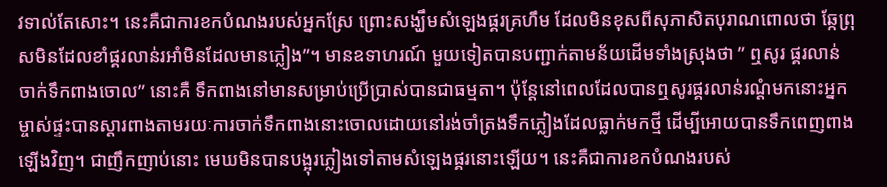វទាល់តែសោះ។ នេះគឺជាការខកបំណងរបស់អ្នកស្រែ ព្រោះសង្ឃឹមសំឡេងផ្គរគ្រហឹម ដែលមិនខុសពីសុភាសិតបុរាណពោលថា ឆ្កែព្រុសមិនដែលខាំផ្គរលាន់រអាំមិនដែលមានភ្លៀង”។ មានឧទាហរណ៍ មួយទៀតបានបញ្ជាក់តាមន័យដើមទាំងស្រុងថា ” ឮសូរ ផ្គរលាន់ ចាក់ទឹកពាងចោល” នោះគឺ ទឹកពាងនៅមានសម្រាប់ប្រើប្រាស់បានជាធម្មតា។ ប៉ុន្តែនៅពេលដែលបានឮសូរផ្គរលាន់រណ្តំមកនោះអ្នកម្ចាស់ផ្ទះបានស្តារពាងតាមរយៈការចាក់ទឹកពាងនោះចោលដោយនៅរង់ចាំត្រងទឹកភ្លៀងដែលធ្លាក់មកថ្មី ដើម្បីអោយបានទឹកពេញពាងឡើងវិញ។ ជាញឹកញាប់នោះ មេឃមិនបានបង្អុរភ្លៀងទៅតាមសំឡេងផ្គរនោះឡើយ។ នេះគឺជាការខកបំណងរបស់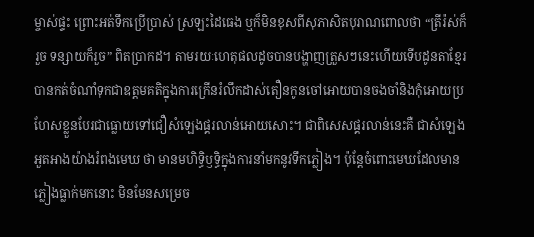ម្ចាស់ផ្ទះ ព្រោះអត់ទឹកប្រើប្រាស់ ស្រឡះដៃធេង ឬក៏មិនខុសពីសុភាសិតបុរាណពោលថា “ត្រីរ៉ស់ក៏រួច ទន្សាយក៏រួច” ពិតប្រាកដ។ តាមរយៈហេតុផលដូចបានបង្ហាញត្រួសៗនេះហើយទើបដូនតាខ្មែរបានកត់ចំណាំទុកជាឧត្តមគតិក្នុងការក្រើនរំលឹកដាស់តឿនកូនចៅអោយបានចងចាំនិងកុំអោយប្រហែសខ្លួនបែរជាធ្លោយទៅជឿសំឡេងផ្គរលាន់អោយសោះ។ ជាពិសេសផ្គរលាន់នេះគឺ ជាសំឡេងអួតអាងយ៉ាងរំពងមេឃ ថា មានមហិទ្ធិឫទ្ធិក្នុងការនាំមកនូវទឹកភ្លៀង។ ប៉ុន្តែចំពោះមេឃដែលមានភ្លៀងធ្លាក់មកនោះ មិនមែនសម្រេច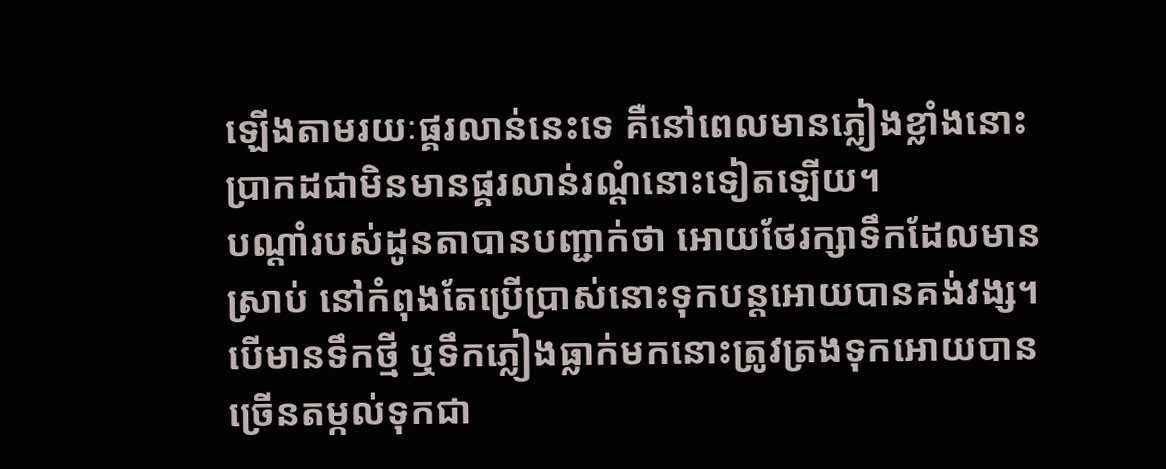ឡើងតាមរយៈផ្គរលាន់នេះទេ គឺនៅពេលមានភ្លៀងខ្លាំងនោះប្រាកដជាមិនមានផ្គរលាន់រណ្តំនោះទៀតឡើយ។
បណ្តាំរបស់ដូនតាបានបញ្ជាក់ថា អោយថែរក្សាទឹកដែលមានស្រាប់ នៅកំពុងតែប្រើប្រាស់នោះទុកបន្តអោយបានគង់វង្ស។ បើមានទឹកថ្មី ឬទឹកភ្លៀងធ្លាក់មកនោះត្រូវត្រងទុកអោយបានច្រើនតម្កល់ទុកជា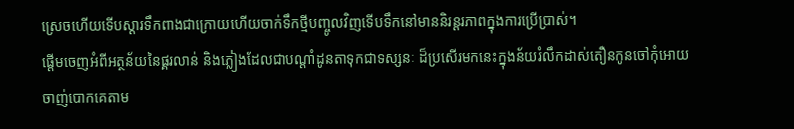ស្រេចហើយទើបស្តារទឹកពាងជាក្រោយហើយចាក់ទឹកថ្មីបញ្ចូលវិញទើបទឹកនៅមាននិរន្តរភាពក្នុងការប្រើប្រាស់។
ផ្តើមចេញអំពីអត្ថន័យនៃផ្គរលាន់ និងភ្លៀងដែលជាបណ្តាំដូនតាទុកជាទស្សនៈ ដ៏ប្រសើរមកនេះក្នុងន័យរំលឹកដាស់តឿនកូនចៅកុំអោយចាញ់បោកគេតាម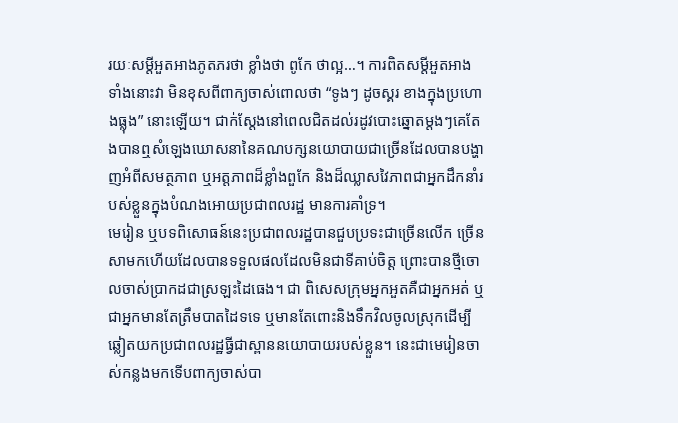រយៈសម្តីអួតអាងភូតភរថា ខ្លាំងថា ពូកែ ថាល្អ…។ ការពិតសម្តីអួតអាងទាំងនោះវា មិនខុសពីពាក្យចាស់ពោលថា “ទូងៗ ដូចស្គរ ខាងក្នុងប្រហោងធ្លុង” នោះឡើយ។ ជាក់ស្តែងនៅពេលជិតដល់រដូវបោះឆ្នោតម្តងៗគេតែងបានឮសំឡេងឃោសនានៃគណបក្សនយោបាយជាច្រើនដែលបានបង្ហាញអំពីសមត្ថភាព ឬអត្តភាពដ៏ខ្លាំងពួកែ និងដ៏ឈ្លាសវៃភាពជាអ្នកដឹកនាំរបស់ខ្លួនក្នុងបំណងអោយប្រជាពលរដ្ឋ មានការគាំទ្រ។
មេរៀន ឬបទពិសោធន៍នេះប្រជាពលរដ្ឋបានជួបប្រទះជាច្រើនលើក ច្រើនសាមកហើយដែលបានទទួលផលដែលមិនជាទីគាប់ចិត្ត ព្រោះបានថ្មីចោលចាស់ប្រាកដជាស្រឡះដៃធេង។ ជា ពិសេសក្រុមអ្នកអួតគឺជាអ្នកអត់ ឬជាអ្នកមានតែត្រឹមបាតដៃទទេ ឬមានតែពោះនិងទឹកវិលចូលស្រុកដើម្បីឆ្លៀតយកប្រជាពលរដ្ឋធ្វីជាស្ពាននយោបាយរបស់ខ្លួន។ នេះជាមេរៀនចាស់កន្លងមកទើបពាក្យចាស់បា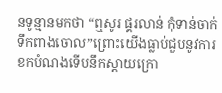នទូន្មានមកថា “ឮសូរ ផ្គរលាន់ កុំទាន់ចាក់ទឹកពាងចោល”ព្រោះយើងធ្លាប់ជួបនូវការខកបំណងទើបនឹកស្តាយក្រោ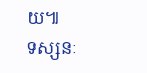យ៕
ទស្សនៈ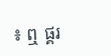៖ ឮ ផ្គរ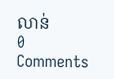លាន់
0 Comments